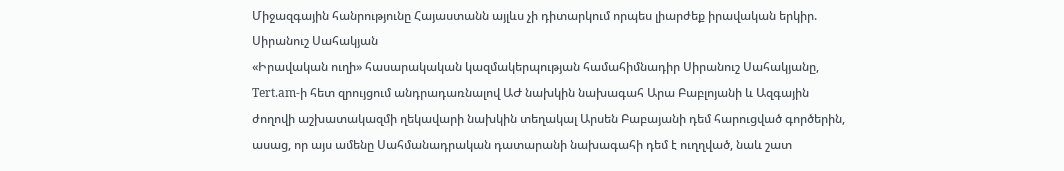Միջազգային հանրությունը Հայաստանն այլևս չի դիտարկում որպես լիարժեք իրավական երկիր. Սիրանուշ Սահակյան
«Իրավական ուղի» հասարակական կազմակերպության համահիմնադիր Սիրանուշ Սահակյանը, Tert.am-ի հետ զրույցում անդրադառնալով ԱԺ նախկին նախագահ Արա Բաբլոյանի և Ազգային ժողովի աշխատակազմի ղեկավարի նախկին տեղակալ Արսեն Բաբայանի դեմ հարուցված գործերին, ասաց, որ այս ամենը Սահմանադրական դատարանի նախագահի դեմ է ուղղված, նաև շատ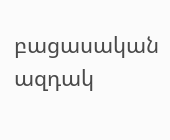բացասական ազդակ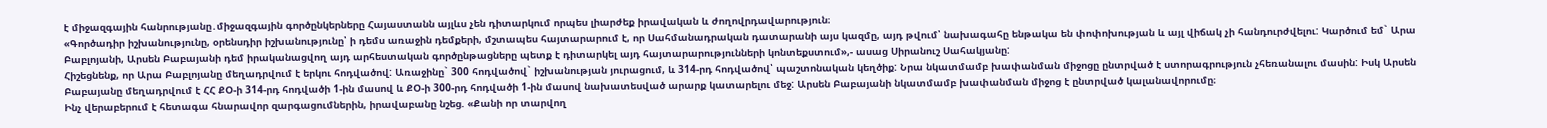է միջազգային հանրությանը․միջազգային գործընկերները Հայաստանն այլևս չեն դիտարկում որպես լիարժեք իրավական և ժողովրդավարություն։
«Գործադիր իշխանությունը, օրենսդիր իշխանությունը՝ ի դեմս առաջին դեմքերի, մշտապես հայտարարում է, որ Սահմանադրական դատարանի այս կազմը, այդ թվում՝ նախագահը ենթակա են փոփոխության և այլ վիճակ չի հանդուրժվելու: Կարծում եմ` Արա Բաբլոյանի, Արսեն Բաբայանի դեմ իրականացվող այդ արհեստական գործընթացները պետք է դիտարկել այդ հայտարարությունների կոնտեքստում»,- ասաց Սիրանուշ Սահակյանը:
Հիշեցնենք, որ Արա Բաբլոյանը մեղադրվում է երկու հոդվածով: Առաջինը` 300 հոդվածով` իշխանության յուրացում, և 314-րդ հոդվածով՝ պաշտոնական կեղծիք: Նրա նկատմամբ խափանման միջոցը ընտրված է ստորագրություն չհեռանալու մասին: Իսկ Արսեն Բաբայանը մեղադրվում է ՀՀ ՔՕ-ի 314-րդ հոդվածի 1-ին մասով և ՔՕ-ի 300-րդ հոդվածի 1-ին մասով նախատեսված արարք կատարելու մեջ: Արսեն Բաբայանի նկատմամբ խափանման միջոց է ընտրված կալանավորումը։
Ինչ վերաբերում է հետագա հնարավոր զարգացումներին, իրավաբանը նշեց. «Քանի որ տարվող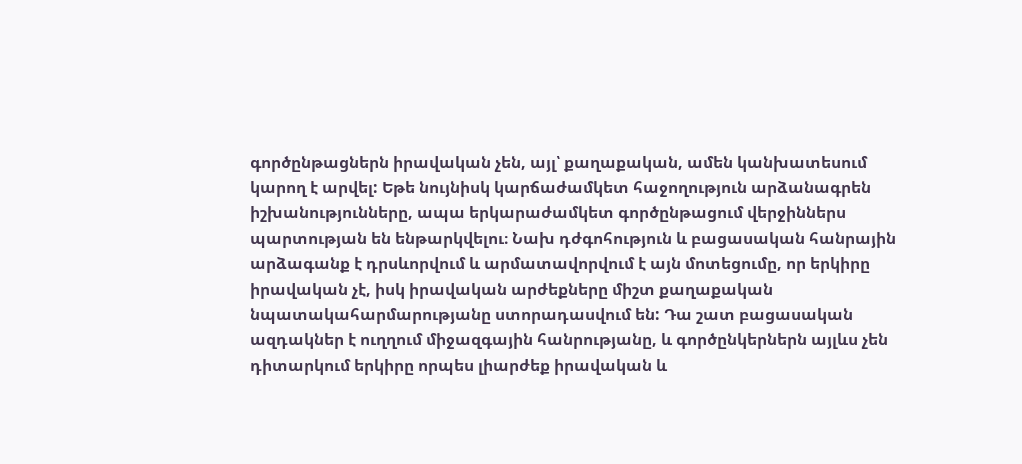գործընթացներն իրավական չեն, այլ՝ քաղաքական, ամեն կանխատեսում կարող է արվել: Եթե նույնիսկ կարճաժամկետ հաջողություն արձանագրեն իշխանությունները, ապա երկարաժամկետ գործընթացում վերջիններս պարտության են ենթարկվելու։ Նախ դժգոհություն և բացասական հանրային արձագանք է դրսևորվում և արմատավորվում է այն մոտեցումը, որ երկիրը իրավական չէ, իսկ իրավական արժեքները միշտ քաղաքական նպատակահարմարությանը ստորադասվում են: Դա շատ բացասական ազդակներ է ուղղում միջազգային հանրությանը, և գործընկերներն այլևս չեն դիտարկում երկիրը որպես լիարժեք իրավական և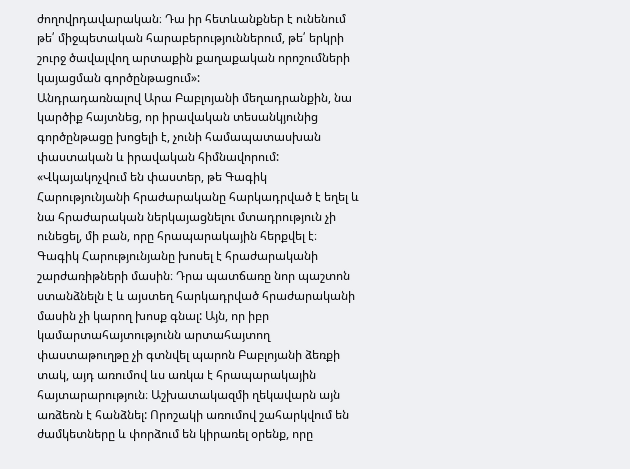ժողովրդավարական։ Դա իր հետևանքներ է ունենում թե՛ միջպետական հարաբերություններում, թե՛ երկրի շուրջ ծավալվող արտաքին քաղաքական որոշումների կայացման գործընթացում»:
Անդրադառնալով Արա Բաբլոյանի մեղադրանքին, նա կարծիք հայտնեց, որ իրավական տեսանկյունից գործընթացը խոցելի է, չունի համապատասխան փաստական և իրավական հիմնավորում:
«Վկայակոչվում են փաստեր, թե Գագիկ Հարությունյանի հրաժարականը հարկադրված է եղել և նա հրաժարական ներկայացնելու մտադրություն չի ունեցել, մի բան, որը հրապարակային հերքվել է։ Գագիկ Հարությունյանը խոսել է հրաժարականի շարժառիթների մասին։ Դրա պատճառը նոր պաշտոն ստանձնելն է և այստեղ հարկադրված հրաժարականի մասին չի կարող խոսք գնալ: Այն, որ իբր կամարտահայտությունն արտահայտող փաստաթուղթը չի գտնվել պարոն Բաբլոյանի ձեռքի տակ, այդ առումով ևս առկա է հրապարակային հայտարարություն։ Աշխատակազմի ղեկավարն այն առձեռն է հանձնել: Որոշակի առումով շահարկվում են ժամկետները և փորձում են կիրառել օրենք, որը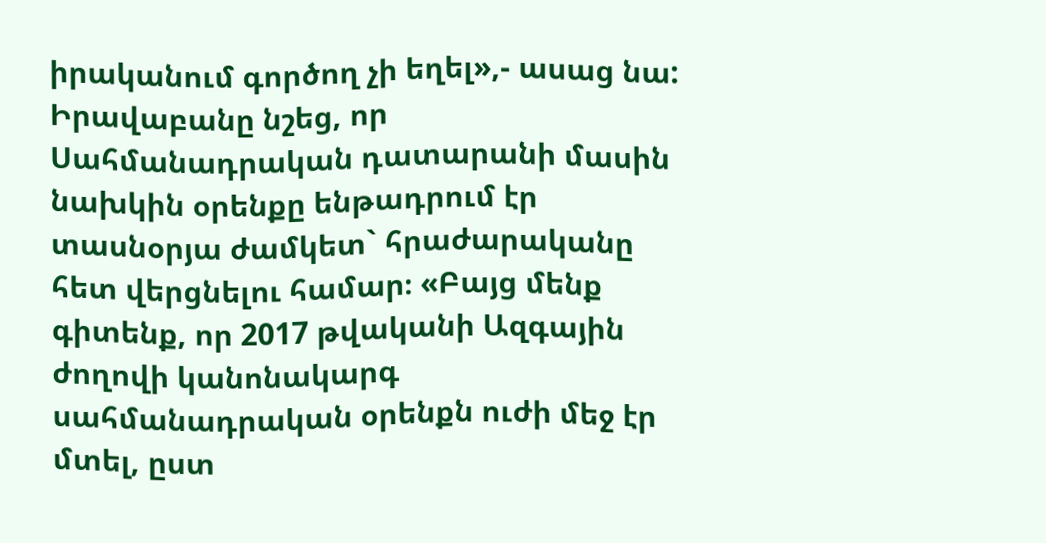իրականում գործող չի եղել»,- ասաց նա:
Իրավաբանը նշեց, որ Սահմանադրական դատարանի մասին նախկին օրենքը ենթադրում էր տասնօրյա ժամկետ` հրաժարականը հետ վերցնելու համար։ «Բայց մենք գիտենք, որ 2017 թվականի Ազգային ժողովի կանոնակարգ սահմանադրական օրենքն ուժի մեջ էր մտել, ըստ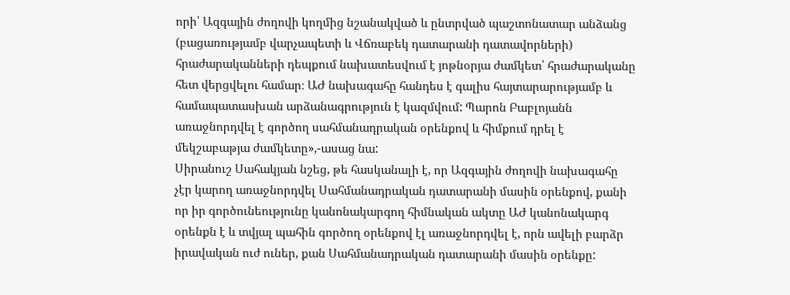որի՝ Ազգային ժողովի կողմից նշանակված և ընտրված պաշտոնատար անձանց (բացառությամբ վարչապետի և Վճռաբեկ դատարանի դատավորների) հրաժարականների դեպքում նախատեսվում է յոթնօրյա ժամկետ՝ հրաժարականը հետ վերցվելու համար։ ԱԺ նախագահը հանդես է գալիս հայտարարությամբ և համապատասխան արձանագրություն է կազմվում: Պարոն Բաբլոյանն առաջնորդվել է գործող սահմանադրական օրենքով և հիմքում դրել է մեկշաբաթյա ժամկետը»,-ասաց նա:
Սիրանուշ Սահակյան նշեց, թե հասկանալի է, որ Ազգային ժողովի նախագահը չէր կարող առաջնորդվել Սահմանադրական դատարանի մասին օրենքով, քանի որ իր գործունեությունը կանոնակարգող հիմնական ակտը ԱԺ կանոնակարգ օրենքն է և տվյալ պահին գործող օրենքով էլ առաջնորդվել է, որն ավելի բարձր իրավական ուժ ուներ, քան Սահմանադրական դատարանի մասին օրենքը: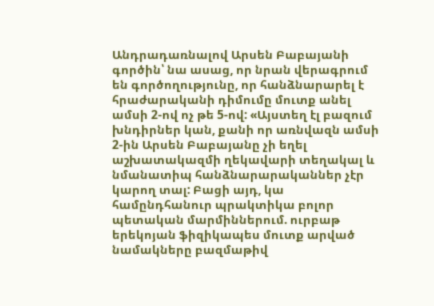Անդրադառնալով Արսեն Բաբայանի գործին՝ նա ասաց, որ նրան վերագրում են գործողությունը, որ հանձնարարել է հրաժարականի դիմումը մուտք անել ամսի 2-ով ոչ թե 5-ով: «Այստեղ էլ բազում խնդիրներ կան, քանի որ առնվազն ամսի 2-ին Արսեն Բաբայանը չի եղել աշխատակազմի ղեկավարի տեղակալ և նմանատիպ հանձնարարականներ չէր կարող տալ: Բացի այդ, կա համընդհանուր պրակտիկա բոլոր պետական մարմիններում. ուրբաթ երեկոյան ֆիզիկապես մուտք արված նամակները բազմաթիվ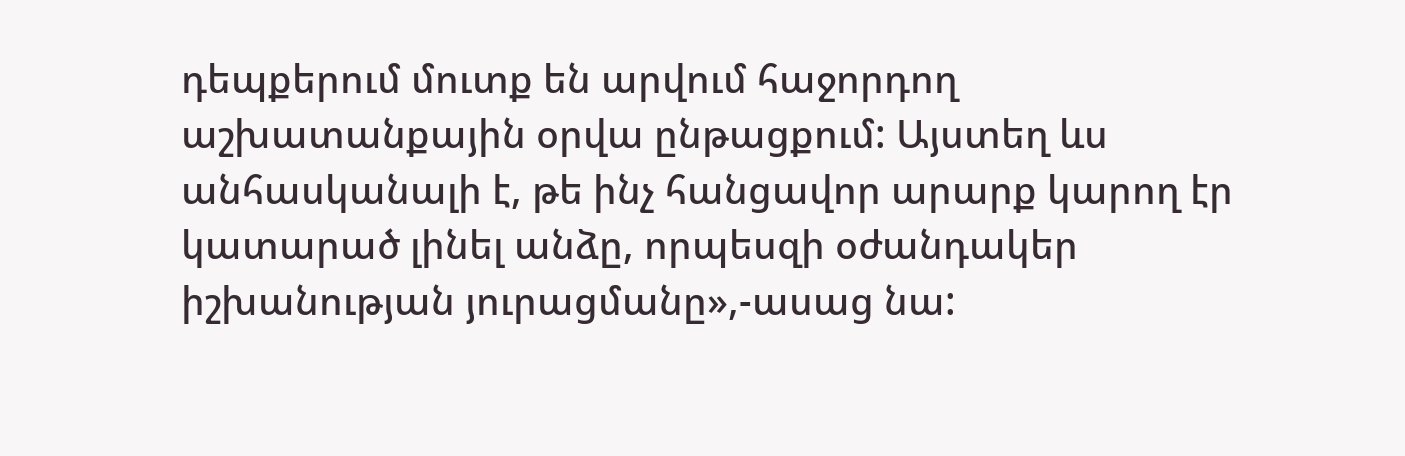դեպքերում մուտք են արվում հաջորդող աշխատանքային օրվա ընթացքում: Այստեղ ևս անհասկանալի է, թե ինչ հանցավոր արարք կարող էր կատարած լինել անձը, որպեսզի օժանդակեր իշխանության յուրացմանը»,-ասաց նա: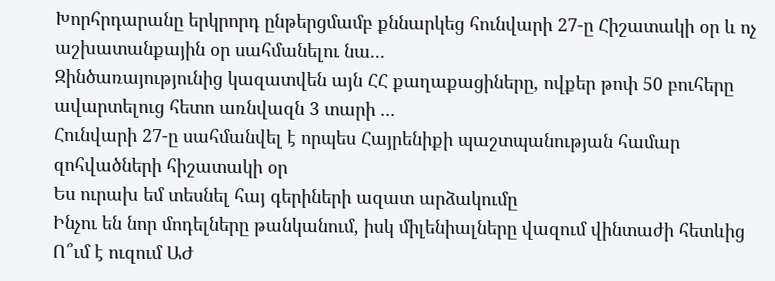Խորհրդարանը երկրորդ ընթերցմամբ քննարկեց հունվարի 27-ը Հիշատակի օր և ոչ աշխատանքային օր սահմանելու նա...
Զինծառայությունից կազատվեն այն ՀՀ քաղաքացիները, ովքեր թոփ 50 բուհերը ավարտելուց հետո առնվազն 3 տարի ...
Հունվարի 27-ը սահմանվել է որպես Հայրենիքի պաշտպանության համար զոհվածների հիշատակի օր
Ես ուրախ եմ տեսնել հայ գերիների ազատ արձակումը
Ինչու են նոր մոդելները թանկանում, իսկ միլենիալները վազում վինտաժի հետևից
Ո՞ւմ է ուզում ԱԺ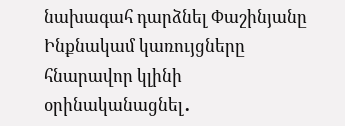նախագահ դարձնել Փաշինյանը
Ինքնակամ կառույցները հնարավոր կլինի օրինականացնել․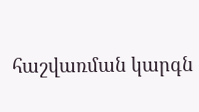հաշվառման կարգն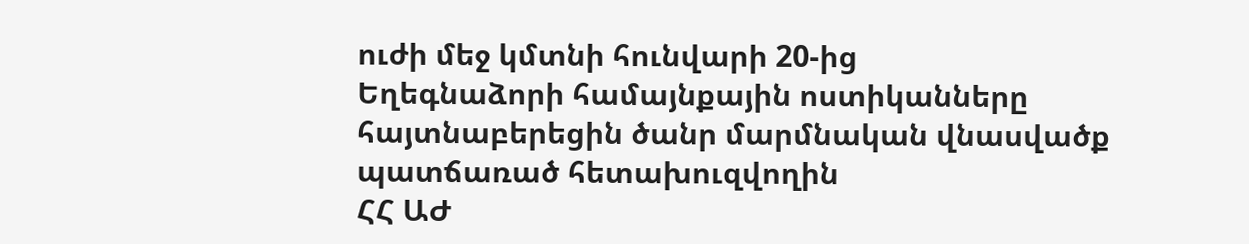ուժի մեջ կմտնի հունվարի 20-ից
Եղեգնաձորի համայնքային ոստիկանները հայտնաբերեցին ծանր մարմնական վնասվածք պատճառած հետախուզվողին
ՀՀ ԱԺ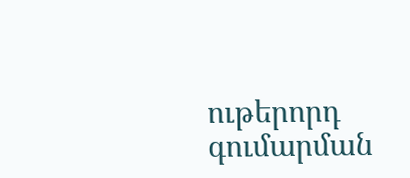ութերորդ գումարման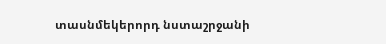տասնմեկերորդ նստաշրջանի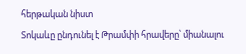հերթական նիստ
Տոկաևը ընդունել է Թրամփի հրավերը՝ միանալու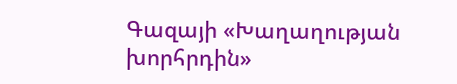Գազայի «Խաղաղության խորհրդին»